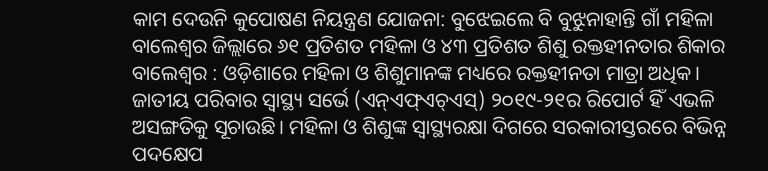କାମ ଦେଉନି କୁପୋଷଣ ନିୟନ୍ତ୍ରଣ ଯୋଜନା: ବୁଝେଇଲେ ବି ବୁଝୁନାହାନ୍ତି ଗାଁ ମହିଳା
ବାଲେଶ୍ବର ଜିଲ୍ଲାରେ ୬୧ ପ୍ରତିଶତ ମହିଳା ଓ ୪୩ ପ୍ରତିଶତ ଶିଶୁ ରକ୍ତହୀନତାର ଶିକାର
ବାଲେଶ୍ବର : ଓଡ଼ିଶାରେ ମହିଳା ଓ ଶିଶୁମାନଙ୍କ ମଧ୍ୟରେ ରକ୍ତହୀନତା ମାତ୍ରା ଅଧିକ। ଜାତୀୟ ପରିବାର ସ୍ବାସ୍ଥ୍ୟ ସର୍ଭେ (ଏନ୍ଏଫ୍ଏଚ୍ଏସ୍) ୨୦୧୯-୨୧ର ରିପୋର୍ଟ ହିଁ ଏଭଳି ଅସଙ୍ଗତିକୁ ସୂଚାଉଛି। ମହିଳା ଓ ଶିଶୁଙ୍କ ସ୍ବାସ୍ଥ୍ୟରକ୍ଷା ଦିଗରେ ସରକାରୀସ୍ତରରେ ବିଭିନ୍ନ ପଦକ୍ଷେପ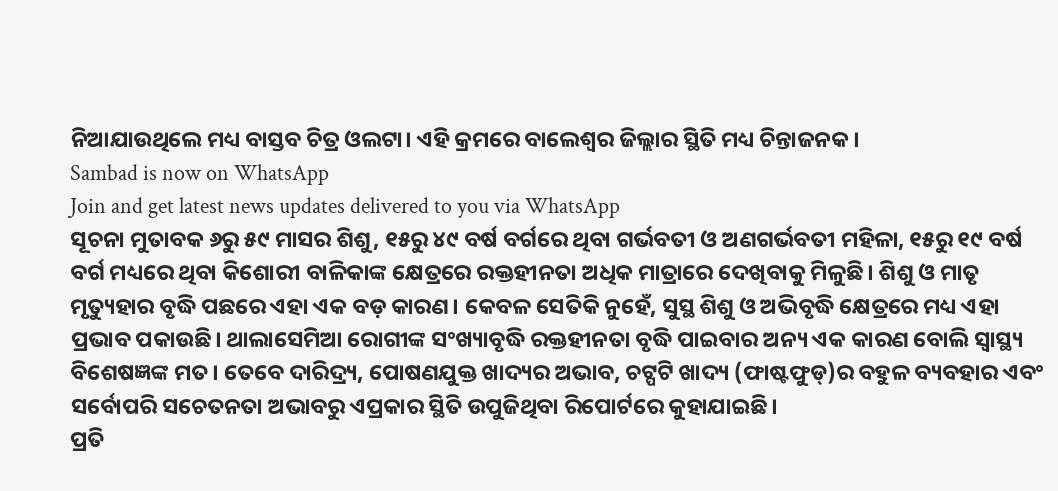ନିଆଯାଉଥିଲେ ମଧ୍ୟ ବାସ୍ତବ ଚିତ୍ର ଓଲଟା। ଏହି କ୍ରମରେ ବାଲେଶ୍ବର ଜିଲ୍ଲାର ସ୍ଥିତି ମଧ୍ୟ ଚିନ୍ତାଜନକ।
Sambad is now on WhatsApp
Join and get latest news updates delivered to you via WhatsApp
ସୂଚନା ମୁତାବକ ୬ରୁ ୫୯ ମାସର ଶିଶୁ, ୧୫ରୁ ୪୯ ବର୍ଷ ବର୍ଗରେ ଥିବା ଗର୍ଭବତୀ ଓ ଅଣଗର୍ଭବତୀ ମହିଳା, ୧୫ରୁ ୧୯ ବର୍ଷ ବର୍ଗ ମଧ୍ୟରେ ଥିବା କିଶୋରୀ ବାଳିକାଙ୍କ କ୍ଷେତ୍ରରେ ରକ୍ତହୀନତା ଅଧିକ ମାତ୍ରାରେ ଦେଖିବାକୁ ମିଳୁଛି। ଶିଶୁ ଓ ମାତୃ ମୃତ୍ୟୁହାର ବୃଦ୍ଧି ପଛରେ ଏହା ଏକ ବଡ଼ କାରଣ। କେବଳ ସେତିକି ନୁହେଁ, ସୁସ୍ଥ ଶିଶୁ ଓ ଅଭିବୃଦ୍ଧି କ୍ଷେତ୍ରରେ ମଧ୍ୟ ଏହା ପ୍ରଭାବ ପକାଉଛି। ଥାଲାସେମିଆ ରୋଗୀଙ୍କ ସଂଖ୍ୟାବୃଦ୍ଧି ରକ୍ତହୀନତା ବୃଦ୍ଧି ପାଇବାର ଅନ୍ୟ ଏକ କାରଣ ବୋଲି ସ୍ବାସ୍ଥ୍ୟ ବିଶେଷଜ୍ଞଙ୍କ ମତ। ତେବେ ଦାରିଦ୍ର୍ୟ, ପୋଷଣଯୁକ୍ତ ଖାଦ୍ୟର ଅଭାବ, ଚଟ୍ପଟି ଖାଦ୍ୟ (ଫାଷ୍ଟଫୁଡ୍)ର ବହୁଳ ବ୍ୟବହାର ଏବଂ ସର୍ବୋପରି ସଚେତନତା ଅଭାବରୁ ଏପ୍ରକାର ସ୍ଥିତି ଉପୁଜିଥିବା ରିପୋର୍ଟରେ କୁହାଯାଇଛି।
ପ୍ରତି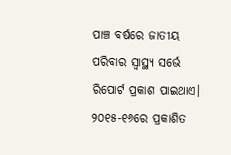ପାଞ୍ଚ ବର୍ଷରେ ଜାତୀୟ ପରିବାର ସ୍ବାସ୍ଥ୍ୟ ସର୍ଭେ ରିପୋର୍ଟ ପ୍ରକାଶ ପାଇଥାଏ। ୨୦୧୫-୧୬ରେ ପ୍ରକାଶିତ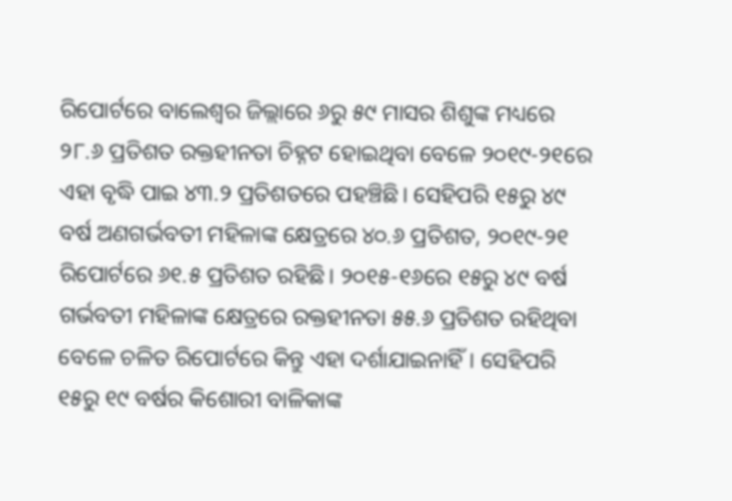ରିପୋର୍ଟରେ ବାଲେଶ୍ବର ଜିଲ୍ଲାରେ ୬ରୁ ୫୯ ମାସର ଶିଶୁଙ୍କ ମଧ୍ୟରେ ୨୮.୬ ପ୍ରତିଶତ ରକ୍ତହୀନତା ଚିହ୍ନଟ ହୋଇଥିବା ବେଳେ ୨୦୧୯-୨୧ରେ ଏହା ବୃଦ୍ଧି ପାଇ ୪୩.୨ ପ୍ରତିଶତରେ ପହଞ୍ଚିଛି। ସେହିପରି ୧୫ରୁ ୪୯ ବର୍ଷ ଅଣଗର୍ଭବତୀ ମହିଳାଙ୍କ କ୍ଷେତ୍ରରେ ୪୦.୬ ପ୍ରତିଶତ, ୨୦୧୯-୨୧ ରିପୋର୍ଟରେ ୬୧.୫ ପ୍ରତିଶତ ରହିଛି। ୨୦୧୫-୧୬ରେ ୧୫ରୁ ୪୯ ବର୍ଷ ଗର୍ଭବତୀ ମହିଳାଙ୍କ କ୍ଷେତ୍ରରେ ରକ୍ତହୀନତା ୫୫.୬ ପ୍ରତିଶତ ରହିଥିବା ବେଳେ ଚଳିତ ରିପୋର୍ଟରେ କିନ୍ତୁ ଏହା ଦର୍ଶାଯାଇନାହିଁ। ସେହିପରି ୧୫ରୁ ୧୯ ବର୍ଷର କିଶୋରୀ ବାଳିକାଙ୍କ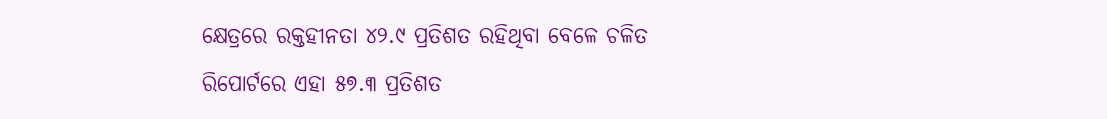କ୍ଷେତ୍ରରେ ରକ୍ତହୀନତା ୪୨.୯ ପ୍ରତିଶତ ରହିଥିବା ବେଳେ ଚଳିତ ରିପୋର୍ଟରେ ଏହା ୫୭.୩ ପ୍ରତିଶତ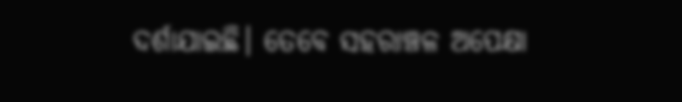ଦର୍ଶାଯାଇଛି। ତେବେ ସହରାଞ୍ଚଳ ଅପେକ୍ଷା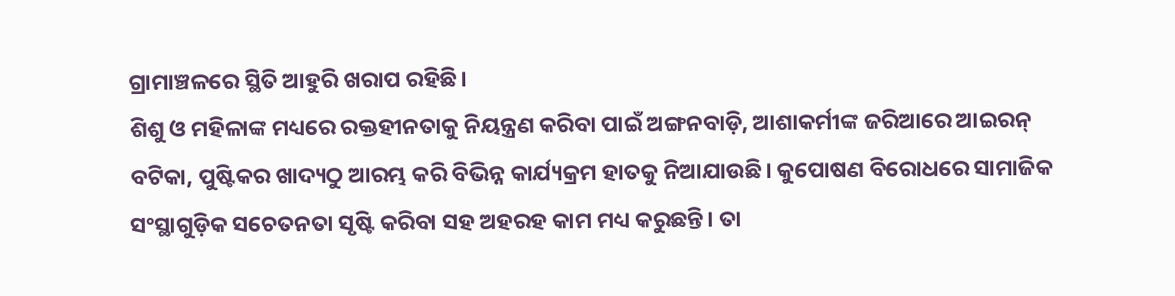ଗ୍ରାମାଞ୍ଚଳରେ ସ୍ଥିତି ଆହୁରି ଖରାପ ରହିଛି।
ଶିଶୁ ଓ ମହିଳାଙ୍କ ମଧ୍ୟରେ ରକ୍ତହୀନତାକୁ ନିୟନ୍ତ୍ରଣ କରିବା ପାଇଁ ଅଙ୍ଗନବାଡ଼ି, ଆଶାକର୍ମୀଙ୍କ ଜରିଆରେ ଆଇରନ୍ ବଟିକା, ପୁଷ୍ଟିକର ଖାଦ୍ୟଠୁ ଆରମ୍ଭ କରି ବିଭିନ୍ନ କାର୍ଯ୍ୟକ୍ରମ ହାତକୁ ନିଆଯାଉଛି। କୁପୋଷଣ ବିରୋଧରେ ସାମାଜିକ ସଂସ୍ଥାଗୁଡ଼ିକ ସଚେତନତା ସୃଷ୍ଟି କରିବା ସହ ଅହରହ କାମ ମଧ୍ୟ କରୁଛନ୍ତି। ତା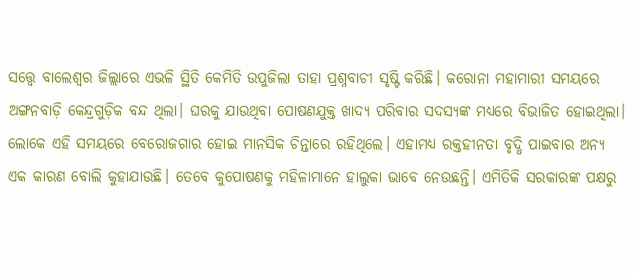ସତ୍ତ୍ବେ ବାଲେଶ୍ବର ଜିଲ୍ଲାରେ ଏଭଳି ସ୍ଥିତି କେମିତି ଉପୁଜିଲା ତାହା ପ୍ରଶ୍ନବାଚୀ ସୃଷ୍ଟି କରିଛି। କରୋନା ମହାମାରୀ ସମୟରେ ଅଙ୍ଗନବାଡ଼ି କେନ୍ଦ୍ରଗୁଡ଼ିକ ବନ୍ଦ ଥିଲା। ଘରକୁ ଯାଉଥିବା ପୋଷଣଯୁକ୍ତ ଖାଦ୍ୟ ପରିବାର ସଦସ୍ୟଙ୍କ ମଧ୍ୟରେ ବିଭାଜିତ ହୋଇଥିଲା। ଲୋକେ ଏହି ସମୟରେ ବେରୋଜଗାର ହୋଇ ମାନସିକ ଚିନ୍ତାରେ ରହିଥିଲେ। ଏହାମଧ୍ୟ ରକ୍ତହୀନତା ବୃଦ୍ଧି ପାଇବାର ଅନ୍ୟ ଏକ କାରଣ ବୋଲି କୁହାଯାଉଛି। ତେବେ କୁପୋଷଣକୁ ମହିଳାମାନେ ହାଲୁକା ଭାବେ ନେଉଛନ୍ତି। ଏମିତିକି ସରକାରଙ୍କ ପକ୍ଷରୁ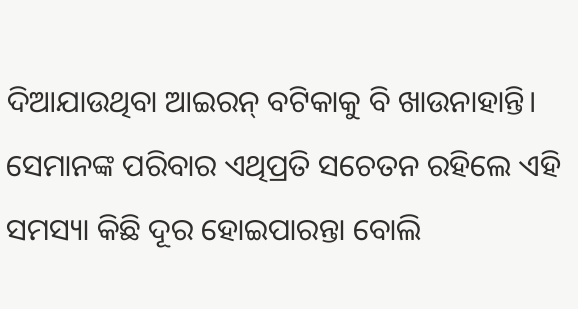ଦିଆଯାଉଥିବା ଆଇରନ୍ ବଟିକାକୁ ବି ଖାଉନାହାନ୍ତି। ସେମାନଙ୍କ ପରିବାର ଏଥିପ୍ରତି ସଚେତନ ରହିଲେ ଏହି ସମସ୍ୟା କିଛି ଦୂର ହୋଇପାରନ୍ତା ବୋଲି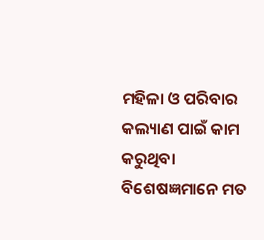ମହିଳା ଓ ପରିବାର କଲ୍ୟାଣ ପାଇଁ କାମ କରୁଥିବା ବିଶେଷଜ୍ଞମାନେ ମତ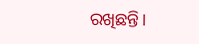ରଖିଛନ୍ତି।